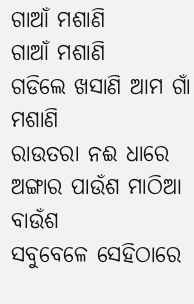ଗାଆଁ ମଶାଣି
ଗାଆଁ ମଶାଣି
ଗଡିଲେ ଖସାଣି ଆମ ଗାଁ ମଶାଣି
ରାଉତରା ନଈ ଧାରେ
ଅଙ୍ଗାର ପାଉଁଶ ମାଠିଆ ବାଉଁଶ
ସବୁବେଳେ ସେହିଠାରେ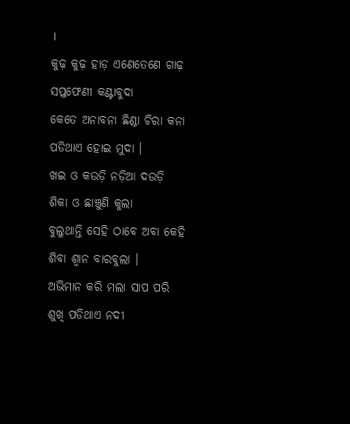।
କୁଢ଼ କୁଢ଼ ହାଡ଼ ଏଣେତେଣେ ଗାଢ଼
ସପ୍ତଫେଣୀ କଣ୍ଟାବୁଦା
କେତେ ଅନାବନା ଛିଣ୍ଡା ଚିରା କନା
ପଡିଥାଏ ହୋଇ ମୁଦା ।
ଖଇ ଓ କଉଡ଼ି ନଡ଼ିଆ ଦଉଡ଼ି
ଶିକା ଓ ଛାଞ୍ଚୁଣି କୁଲା
ବୁଲୁଥାନ୍ତି ସେହି ଠାବେ ଅବା କେହି
ଶିବା ଶ୍ବାନ ବାରବୁଲା ।
ଅଭିମାନ କରି ମଲା ସାପ ପରି
ଶୁଖି ପଡିଥାଏ ନଦୀ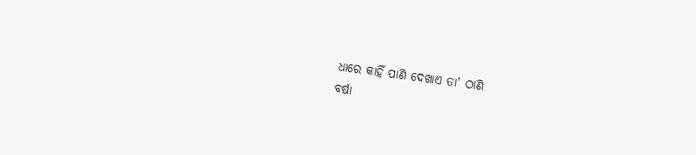ଧାରେ କାହିଁ ପାଣି ଦେଖାଏ ତା' ଠାଣି
ବର୍ଷା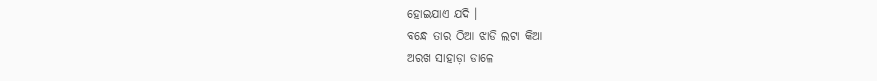ହୋଇଯାଏ ଯଦି ।
ବନ୍ଧେ ତାର ଠିଆ ଝାଡି ଲଟା କିଆ
ଅରଖ ସାହାଡ଼ା ଡାଳେ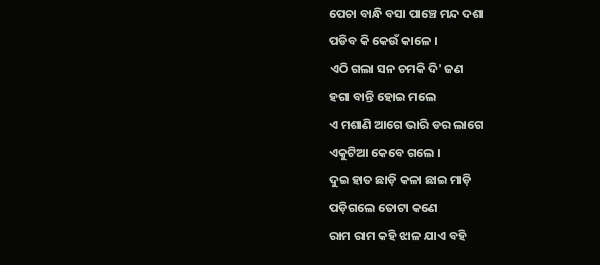ପେଚା ବାନ୍ଧି ବସା ପାଞ୍ଚେ ମନ୍ଦ ଦଶା
ପଡିବ କି କେଉଁ କାଳେ ।
ଏଠି ଗଲା ସନ ଚମକି ଦି' ଜଣ
ହଗା ବାନ୍ତି ହୋଇ ମଲେ
ଏ ମଶାଣି ଆଗେ ଭାରି ଡର ଲାଗେ
ଏକୁଟିଆ କେବେ ଗଲେ ।
ଦୁଇ ହାତ ଛାଡ଼ି କଳା ଛାଇ ମାଡ଼ି
ପଡ଼ିଗଲେ ତୋଟା କଣେ
ରାମ ରାମ କହି ଝାଳ ଯାଏ ବହି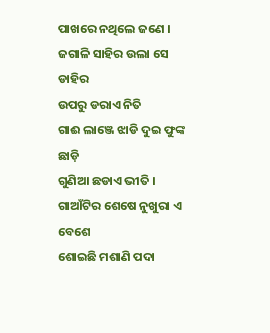ପାଖରେ ନଥିଲେ ଜଣେ ।
ଜଗାଳି ସାହିର ଉଲା ସେ ଡାହିର
ଉପରୁ ଡରାଏ ନିତି
ଗାଈ ଲାଞ୍ଜେ ଝାଡି ଦୁଇ ଫୁଙ୍କ ଛାଡ଼ି
ଗୁଣିଆ ଛଡାଏ ଭୀତି ।
ଗାଆଁଟିର ଶେଷେ ନୁଖୁରା ଏ ବେଶେ
ଶୋଇଛି ମଶାଣି ପଦା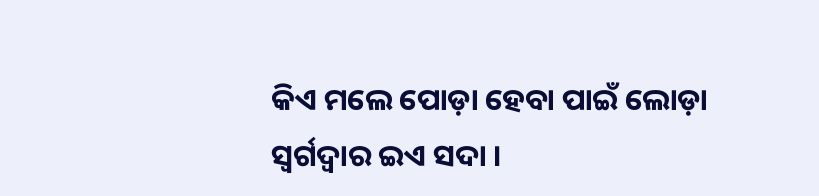କିଏ ମଲେ ପୋଡ଼ା ହେବା ପାଇଁ ଲୋଡ଼ା
ସ୍ବର୍ଗଦ୍ବାର ଇଏ ସଦା ।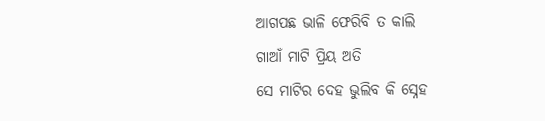ଆଗପଛ ଭାଳି ଫେରିବି ତ କାଲି
ଗାଆଁ ମାଟି ପ୍ରିୟ ଅତି
ସେ ମାଟିର ଦେହ ଭୁଲିବ କି ସ୍ନେହ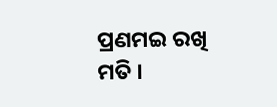ପ୍ରଣମଇ ରଖି ମତି ।